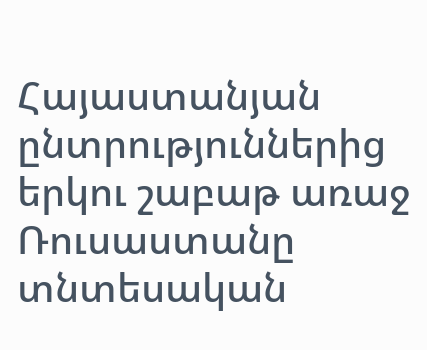Հայաստանյան ընտրություններից երկու շաբաթ առաջ Ռուսաստանը տնտեսական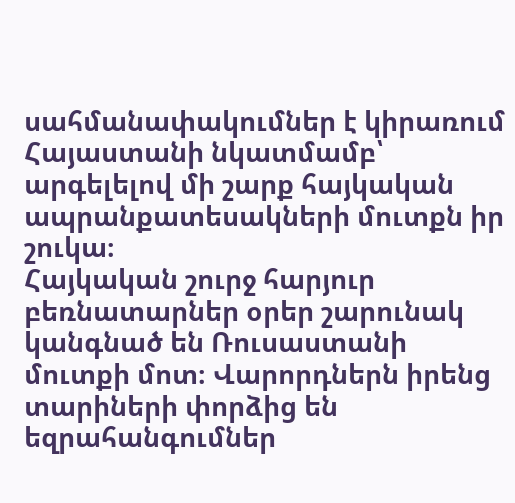սահմանափակումներ է կիրառում Հայաստանի նկատմամբ՝ արգելելով մի շարք հայկական ապրանքատեսակների մուտքն իր շուկա։
Հայկական շուրջ հարյուր բեռնատարներ օրեր շարունակ կանգնած են Ռուսաստանի մուտքի մոտ։ Վարորդներն իրենց տարիների փորձից են եզրահանգումներ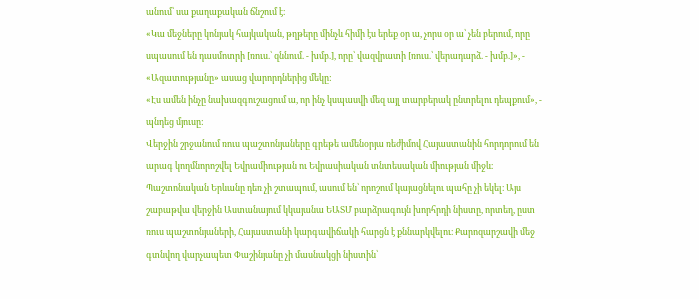անում՝ սա քաղաքական ճնշում է։
«Կա մեջները կոնյակ հայկական, թղթերը մինչև հիմի էս երեք օր ա, չորս օր ա՝ չեն բերում, որը սպասում են դասմոտրի [ռուս.՝ զննում. - խմբ.], որը՝ վազվրատի [ռուս.՝ վերադարձ. - խմբ.]», - «Ազատությանը» ասաց վարորդներից մեկը:
«Էս ամեն ինչը նախազգուշացում ա, որ ինչ կսպասվի մեզ այլ տարբերակ ընտրելու դեպքում», - պնդեց մյուսը:
Վերջին շրջանում ռուս պաշտոնյաները գրեթե ամենօրյա ռեժիմով Հայաստանին հորդորում են արագ կողմնորոշվել Եվրամիության ու Եվրասիական տնտեսական միության միջև։ Պաշտոնական Երևանը դեռ չի շտապում, ասում են՝ որոշում կայացնելու պահը չի եկել։ Այս շաբաթվա վերջին Աստանայում կկայանա ԵԱՏՄ բարձրագույն խորհրդի նիստը, որտեղ, ըստ ռուս պաշտոնյաների, Հայաստանի կարգավիճակի հարցն է քննարկվելու։ Քարոզարշավի մեջ գտնվող վարչապետ Փաշինյանը չի մասնակցի նիստին՝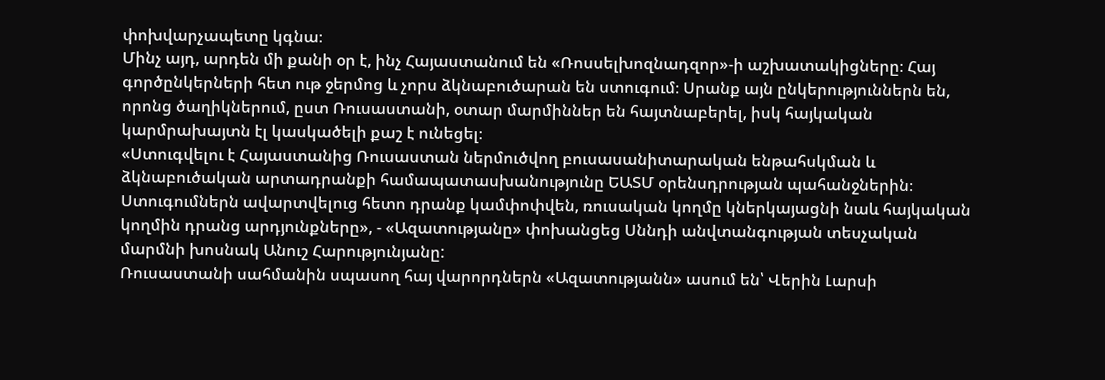փոխվարչապետը կգնա։
Մինչ այդ, արդեն մի քանի օր է, ինչ Հայաստանում են «Ռոսսելխոզնադզոր»-ի աշխատակիցները։ Հայ գործընկերների հետ ութ ջերմոց և չորս ձկնաբուծարան են ստուգում։ Սրանք այն ընկերություններն են, որոնց ծաղիկներում, ըստ Ռուսաստանի, օտար մարմիններ են հայտնաբերել, իսկ հայկական կարմրախայտն էլ կասկածելի քաշ է ունեցել։
«Ստուգվելու է Հայաստանից Ռուսաստան ներմուծվող բուսասանիտարական ենթահսկման և ձկնաբուծական արտադրանքի համապատասխանությունը ԵԱՏՄ օրենսդրության պահանջներին։ Ստուգումներն ավարտվելուց հետո դրանք կամփոփվեն, ռուսական կողմը կներկայացնի նաև հայկական կողմին դրանց արդյունքները», - «Ազատությանը» փոխանցեց Սննդի անվտանգության տեսչական մարմնի խոսնակ Անուշ Հարությունյանը:
Ռուսաստանի սահմանին սպասող հայ վարորդներն «Ազատությանն» ասում են՝ Վերին Լարսի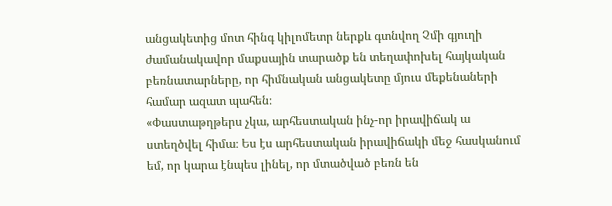անցակետից մոտ հինգ կիլոմետր ներքև գտնվող Չմի գյուղի ժամանակավոր մաքսային տարածք են տեղափոխել հայկական բեռնատարները, որ հիմնական անցակետը մյուս մեքենաների համար ազատ պահեն։
«Փաստաթղթերս չկա, արհեստական ինչ-որ իրավիճակ ա ստեղծվել հիմա։ Ես էս արհեստական իրավիճակի մեջ հասկանում եմ, որ կարա էնպես լինել, որ մտածված բեռն են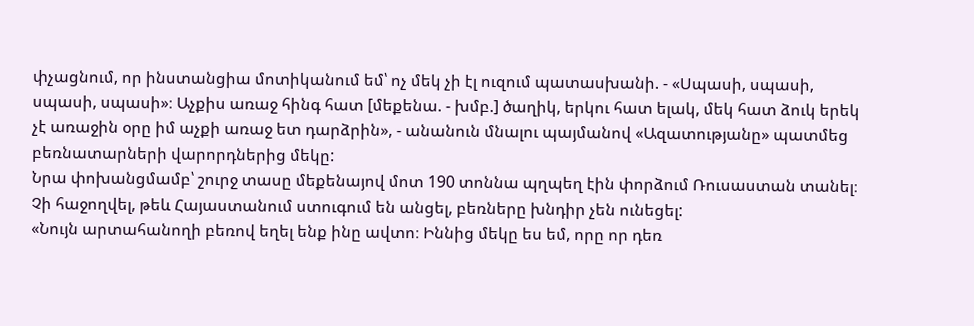փչացնում, որ ինստանցիա մոտիկանում եմ՝ ոչ մեկ չի էլ ուզում պատասխանի. - «Սպասի, սպասի, սպասի, սպասի»։ Աչքիս առաջ հինգ հատ [մեքենա. - խմբ.] ծաղիկ, երկու հատ ելակ, մեկ հատ ձուկ երեկ չէ առաջին օրը իմ աչքի առաջ ետ դարձրին», - անանուն մնալու պայմանով «Ազատությանը» պատմեց բեռնատարների վարորդներից մեկը:
Նրա փոխանցմամբ՝ շուրջ տասը մեքենայով մոտ 190 տոննա պղպեղ էին փորձում Ռուսաստան տանել։ Չի հաջողվել, թեև Հայաստանում ստուգում են անցել, բեռները խնդիր չեն ունեցել:
«Նույն արտահանողի բեռով եղել ենք ինը ավտո։ Իննից մեկը ես եմ, որը որ դեռ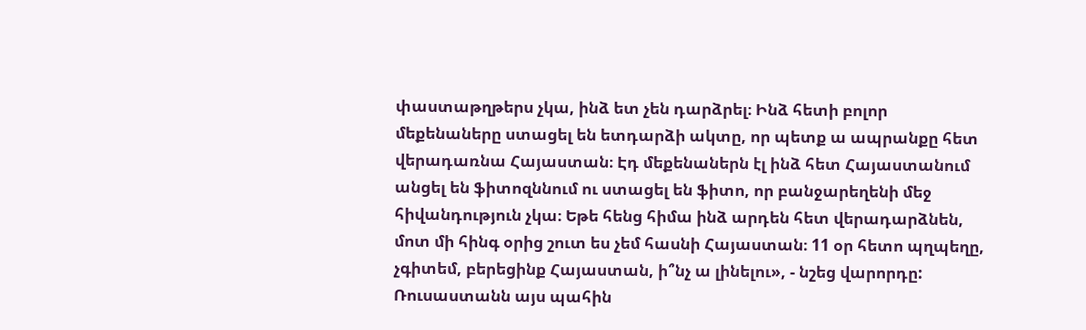փաստաթղթերս չկա, ինձ ետ չեն դարձրել։ Ինձ հետի բոլոր մեքենաները ստացել են ետդարձի ակտը, որ պետք ա ապրանքը հետ վերադառնա Հայաստան։ Էդ մեքենաներն էլ ինձ հետ Հայաստանում անցել են ֆիտոզննում ու ստացել են ֆիտո, որ բանջարեղենի մեջ հիվանդություն չկա։ Եթե հենց հիմա ինձ արդեն հետ վերադարձնեն, մոտ մի հինգ օրից շուտ ես չեմ հասնի Հայաստան։ 11 օր հետո պղպեղը, չգիտեմ, բերեցինք Հայաստան, ի՞նչ ա լինելու», - նշեց վարորդը:
Ռուսաստանն այս պահին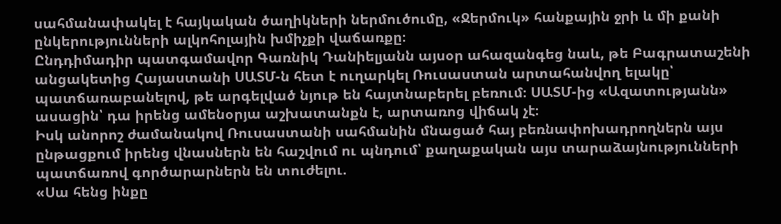սահմանափակել է հայկական ծաղիկների ներմուծումը, «Ջերմուկ» հանքային ջրի և մի քանի ընկերությունների ալկոհոլային խմիչքի վաճառքը։
Ընդդիմադիր պատգամավոր Գառնիկ Դանիելյանն այսօր ահազանգեց նաև, թե Բագրատաշենի անցակետից Հայաստանի ՍԱՏՄ-ն հետ է ուղարկել Ռուսաստան արտահանվող ելակը՝ պատճառաբանելով, թե արգելված նյութ են հայտնաբերել բեռում։ ՍԱՏՄ-ից «Ազատությանն» ասացին՝ դա իրենց ամենօրյա աշխատանքն է, արտառոց վիճակ չէ։
Իսկ անորոշ ժամանակով Ռուսաստանի սահմանին մնացած հայ բեռնափոխադրողներն այս ընթացքում իրենց վնասներն են հաշվում ու պնդում՝ քաղաքական այս տարաձայնությունների պատճառով գործարարներն են տուժելու.
«Սա հենց ինքը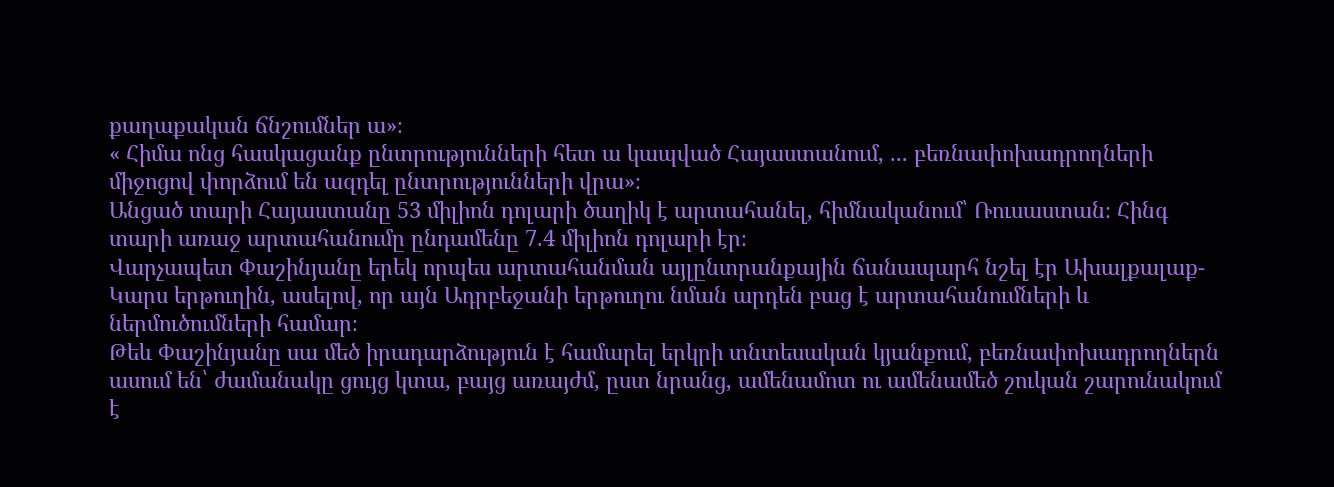քաղաքական ճնշումներ ա»։
« Հիմա ոնց հասկացանք ընտրությունների հետ ա կապված Հայաստանում, ... բեռնափոխադրողների միջոցով փորձում են ազդել ընտրությունների վրա»։
Անցած տարի Հայաստանը 53 միլիոն դոլարի ծաղիկ է արտահանել, հիմնականում՝ Ռուսաստան։ Հինգ տարի առաջ արտահանումը ընդամենը 7.4 միլիոն դոլարի էր։
Վարչապետ Փաշինյանը երեկ որպես արտահանման այլընտրանքային ճանապարհ նշել էր Ախալքալաք-Կարս երթուղին, ասելով, որ այն Ադրբեջանի երթուղու նման արդեն բաց է արտահանումների և ներմուծումների համար։
Թեև Փաշինյանը սա մեծ իրադարձություն է համարել երկրի տնտեսական կյանքում, բեռնափոխադրողներն ասում են՝ ժամանակը ցույց կտա, բայց առայժմ, ըստ նրանց, ամենամոտ ու ամենամեծ շուկան շարունակում է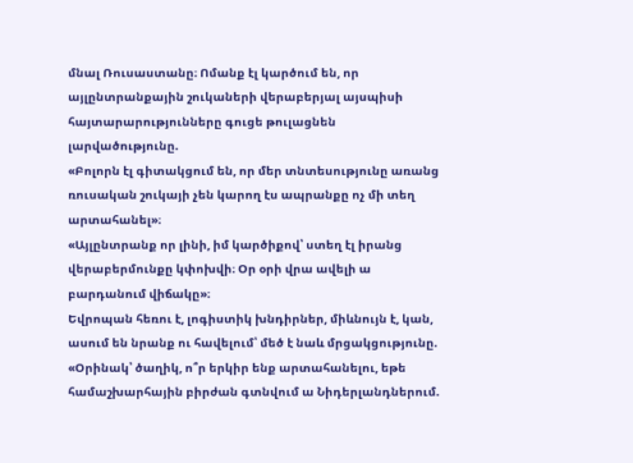մնալ Ռուսաստանը։ Ոմանք էլ կարծում են, որ այլընտրանքային շուկաների վերաբերյալ այսպիսի հայտարարությունները գուցե թուլացնեն լարվածությունը.
«Բոլորն էլ գիտակցում են, որ մեր տնտեսությունը առանց ռուսական շուկայի չեն կարող էս ապրանքը ոչ մի տեղ արտահանել»։
«Այլընտրանք որ լինի, իմ կարծիքով՝ ստեղ էլ իրանց վերաբերմունքը կփոխվի։ Օր օրի վրա ավելի ա բարդանում վիճակը»։
Եվրոպան հեռու է, լոգիստիկ խնդիրներ, միևնույն է, կան, ասում են նրանք ու հավելում՝ մեծ է նաև մրցակցությունը.
«Օրինակ՝ ծաղիկ, ո՞ր երկիր ենք արտահանելու, եթե համաշխարհային բիրժան գտնվում ա Նիդերլանդներում.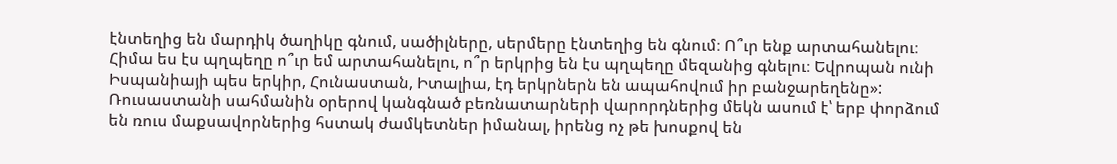էնտեղից են մարդիկ ծաղիկը գնում, սածիլները, սերմերը էնտեղից են գնում։ Ո՞ւր ենք արտահանելու։ Հիմա ես էս պղպեղը ո՞ւր եմ արտահանելու, ո՞ր երկրից են էս պղպեղը մեզանից գնելու։ Եվրոպան ունի Իսպանիայի պես երկիր, Հունաստան, Իտալիա, էդ երկրներն են ապահովում իր բանջարեղենը»:
Ռուսաստանի սահմանին օրերով կանգնած բեռնատարների վարորդներից մեկն ասում է՝ երբ փորձում են ռուս մաքսավորներից հստակ ժամկետներ իմանալ, իրենց ոչ թե խոսքով են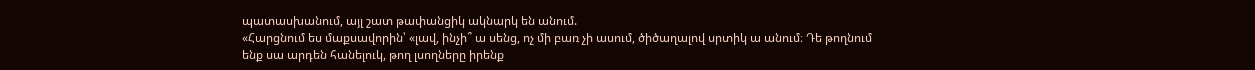պատասխանում, այլ շատ թափանցիկ ակնարկ են անում.
«Հարցնում ես մաքսավորին՝ «լավ, ինչի՞ ա սենց, ոչ մի բառ չի ասում, ծիծաղալով սրտիկ ա անում։ Դե թողնում ենք սա արդեն հանելուկ, թող լսողները իրենք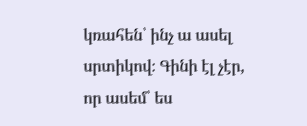կռահեն՝ ինչ ա ասել սրտիկով։ Գինի էլ չէր, որ ասեմ՝ ես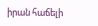իրան հաճելի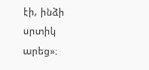էի, ինձի սրտիկ արեց»։